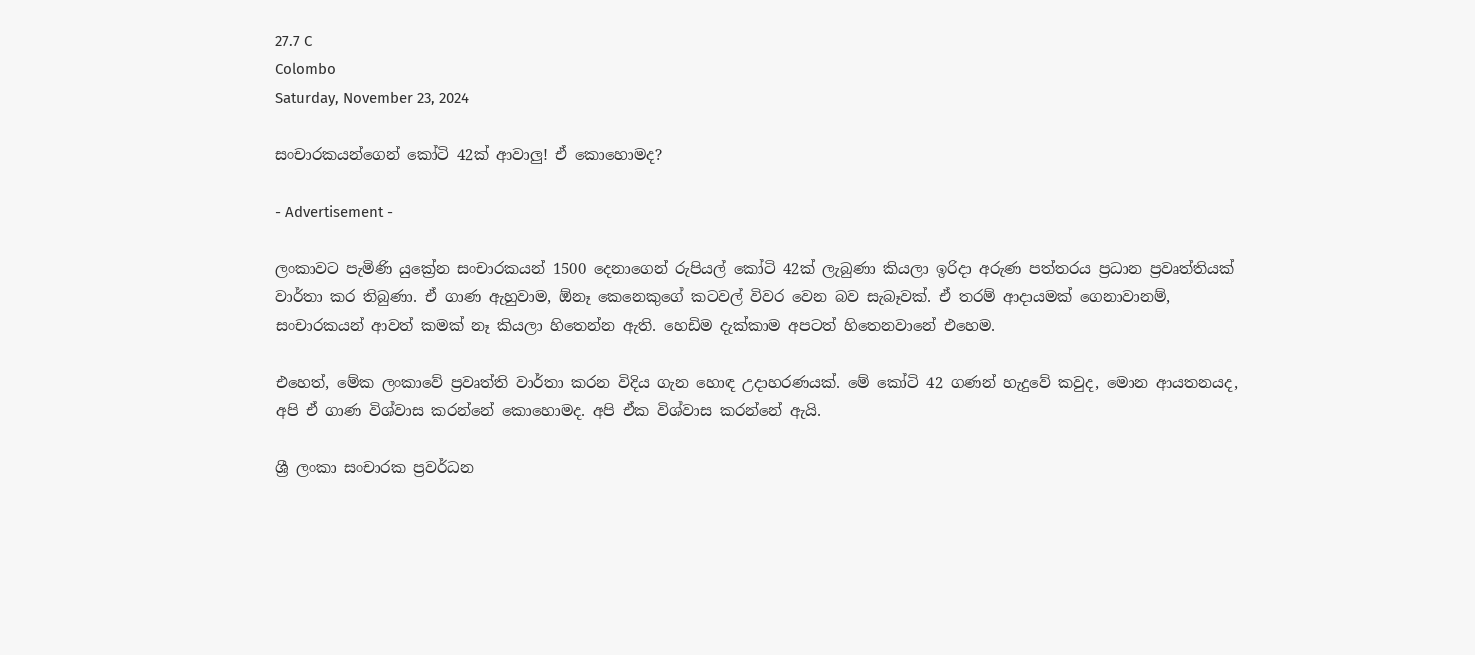27.7 C
Colombo
Saturday, November 23, 2024

සංචාරකයන්ගෙන් කෝටි 42ක් ආවාලු! ඒ කොහොමද?

- Advertisement -

ලංකාවට පැමිණි යුක්‍රේන සංචාරකයන් 1500 දෙනාගෙන් රුපියල් කෝටි 42ක් ලැබුණා කියලා ඉරිදා අරුණ පත්තරය ප්‍රධාන ප්‍රවෘත්තියක් වාර්තා කර තිබුණා. ඒ ගාණ ඇහුවාම, ඕනෑ කෙනෙකුගේ කටවල් විවර වෙන බව සැබෑවක්. ඒ තරම් ආදායමක් ගෙනාවානම්, සංචාරකයන් ආවත් කමක් නෑ කියලා හිතෙන්න ඇති. හෙඩිම දැක්කාම අපටත් හිතෙනවානේ එහෙම.

එහෙත්, මේක ලංකාවේ ප්‍රවෘත්ති වාර්තා කරන විදිය ගැන හොඳ උදාහරණයක්. මේ කෝටි 42 ගණන් හැදුවේ කවුද, මොන ආයතනයද, අපි ඒ ගාණ විශ්වාස කරන්නේ කොහොමද. අපි ඒක විශ්වාස කරන්නේ ඇයි.

ශ්‍රී ලංකා සංචාරක ප්‍රවර්ධන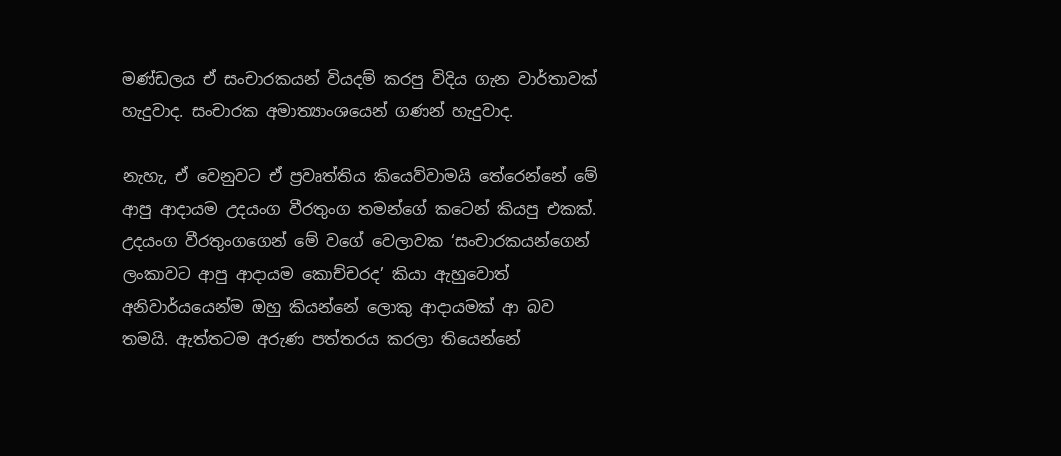මණ්ඩලය ඒ සංචාරකයන් වියදම් කරපු විදිය ගැන වාර්තාවක් හැදුවාද. සංචාරක අමාත්‍යාංශයෙන් ගණන් හැදුවාද.

නැහැ, ඒ වෙනුවට ඒ ප්‍රවෘත්තිය කියෙව්වාමයි තේරෙන්නේ මේ ආපු ආදායම උදයංග වීරතුංග තමන්ගේ කටෙන් කියපු එකක්. උදයංග වීරතුංගගෙන් මේ වගේ වෙලාවක ‘සංචාරකයන්ගෙන් ලංකාවට ආපු ආදායම කොච්චරද’ කියා ඇහුවොත් අනිවාර්යයෙන්ම ඔහු කියන්නේ ලොකු ආදායමක් ආ බව තමයි. ඇත්තටම අරුණ පත්තරය කරලා තියෙන්නේ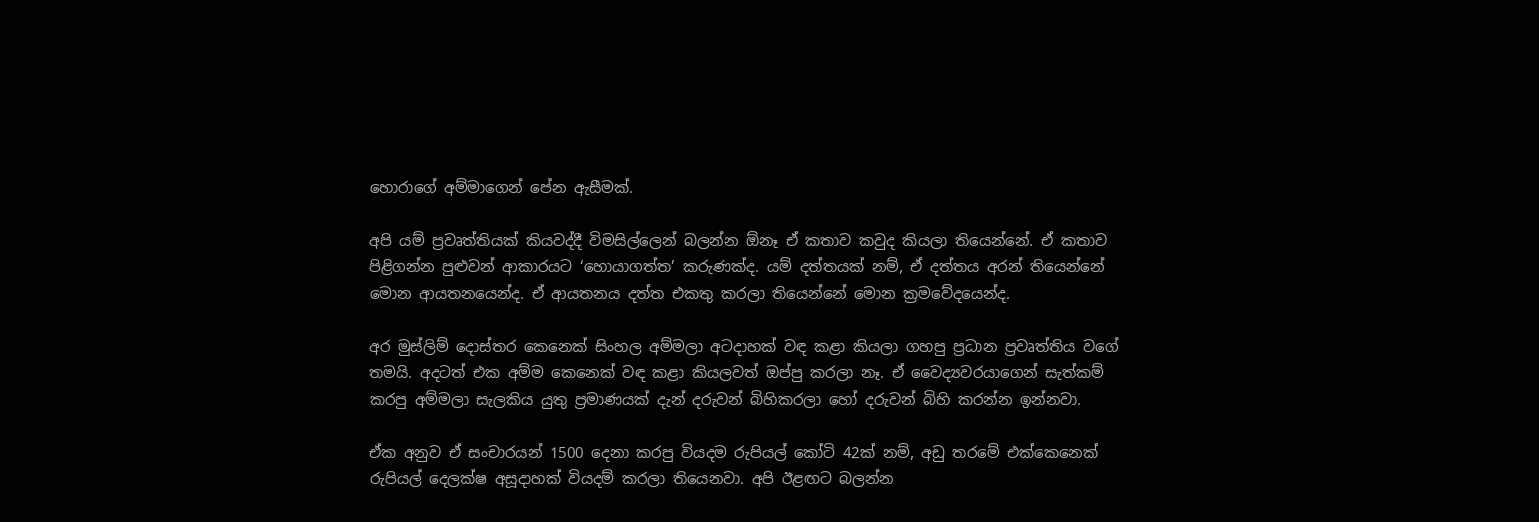හොරාගේ අම්මාගෙන් පේන ඇසීමක්.

අපි යම් ප්‍රවෘත්තියක් කියවද්දී විමසිල්ලෙන් බලන්න ඕනෑ ඒ කතාව කවුද කියලා තියෙන්නේ. ඒ කතාව පිළිගන්න පුළුවන් ආකාරයට ‘හොයාගත්ත’ කරුණක්ද. යම් දත්තයක් නම්, ඒ දත්තය අරන් තියෙන්නේ මොන ආයතනයෙන්ද. ඒ ආයතනය දත්ත එකතු කරලා තියෙන්නේ මොන ක්‍රමවේදයෙන්ද.

අර මුස්ලිම් දොස්තර කෙනෙක් සිංහල අම්මලා අටදාහක් වඳ කළා කියලා ගහපු ප්‍රධාන ප්‍රවෘත්තිය වගේ තමයි. අදටත් එක අම්ම කෙනෙක් වඳ කළා කියලවත් ඔප්පු කරලා නෑ. ඒ වෛද්‍යවරයාගෙන් සැත්කම් කරපු අම්මලා සැලකිය යුතු ප්‍රමාණයක් දැන් දරුවන් බිහිකරලා හෝ දරුවන් බිහි කරන්න ඉන්නවා.

ඒක අනුව ඒ සංචාරයන් 1500 දෙනා කරපු වියදම රුපියල් කෝටි 42ක් නම්, අඩු තරමේ එක්කෙනෙක් රුපියල් දෙලක්ෂ අසූදාහක් වියදම් කරලා තියෙනවා. අපි ඊළඟට බලන්න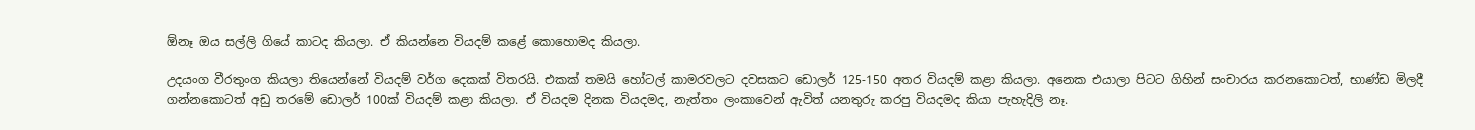ඕනෑ ඔය සල්ලි ගියේ කාටද කියලා. ඒ කියන්නෙ වියදම් කළේ කොහොමද කියලා.

උදයංග වීරතුංග කියලා තියෙන්නේ වියදම් වර්ග දෙකක් විතරයි. එකක් තමයි හෝටල් කාමරවලට දවසකට ඩොලර් 125-150 අතර වියදම් කළා කියලා. අනෙක එයාලා පිටට ගිහින් සංචාරය කරනකොටත්, භාණ්ඩ මිලදී ගන්නකොටත් අඩු තරමේ ඩොලර් 100ක් වියදම් කළා කියලා. ඒ වියදම දිනක වියදමද, නැත්තං ලංකාවෙන් ඇවිත් යනතුරු කරපු වියදමද කියා පැහැදිලි නෑ.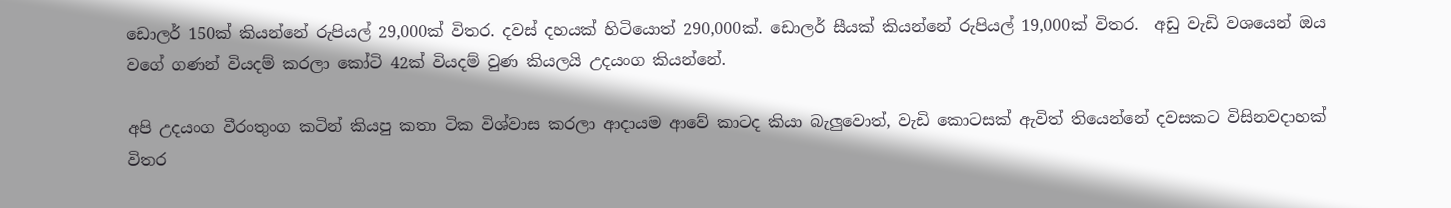ඩොලර් 150ක් කියන්නේ රුපියල් 29,000ක් විතර. දවස් දහයක් හිටියොත් 290,000ක්. ඩොලර් සීයක් කියන්නේ රුපියල් 19,000ක් විතර.  අඩු වැඩි වශයෙන් ඔය වගේ ගණන් වියදම් කරලා කෝටි 42ක් වියදම් වුණ කියලයි උදයංග කියන්නේ.

අපි උදයංග වීරංතුංග කටින් කියපු කතා ටික විශ්වාස කරලා ආදායම ආවේ කාටද කියා බැලුවොත්, වැඩි කොටසක් ඇවිත් තියෙන්නේ දවසකට විසිනවදාහක් විතර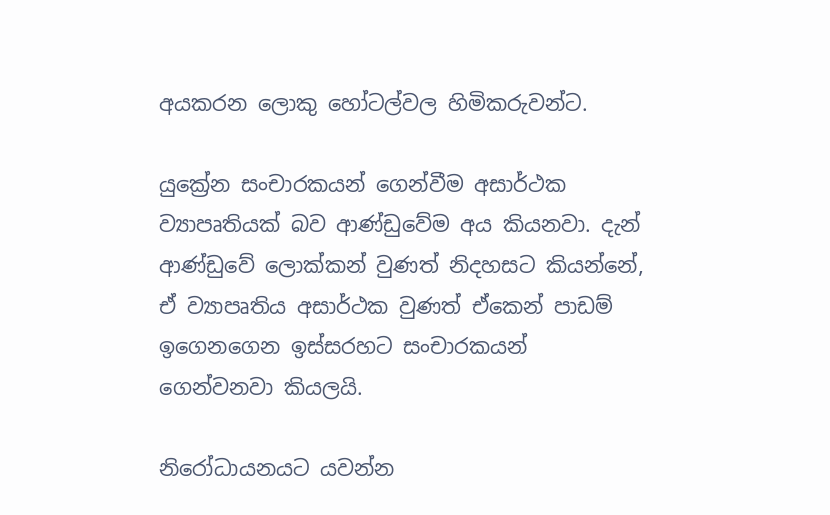අයකරන ලොකු හෝටල්වල හිමිකරුවන්ට.

යුක්‍රේන සංචාරකයන් ගෙන්වීම අසාර්ථක ව්‍යාපෘතියක් බව ආණ්ඩුවේම අය කියනවා. දැන් ආණ්ඩුවේ ලොක්කන් වුණත් නිදහසට කියන්නේ, ඒ ව්‍යාපෘතිය අසාර්ථක වුණත් ඒකෙන් පාඩම් ඉගෙනගෙන ඉස්සරහට සංචාරකයන් ගෙන්වනවා කියලයි.

නිරෝධායනයට යවන්න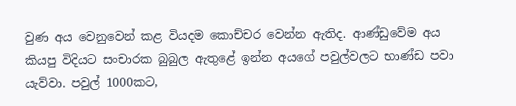වුණ අය වෙනුවෙන් කළ වියදම කොච්චර වෙන්න ඇතිද. ආණ්ඩුවේම අය කියපු විදියට සංචාරක බුබුල ඇතුළේ ඉන්න අයගේ පවුල්වලට භාණ්ඩ පවා යැව්වා. පවුල් 1000කට,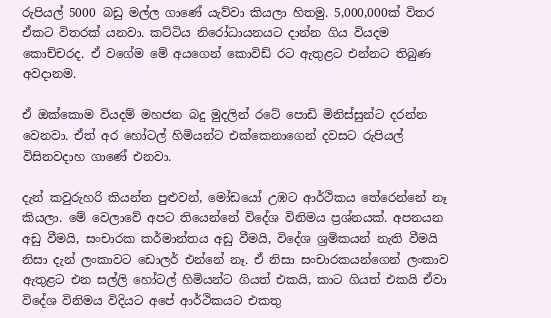රුපියල් 5000 බඩු මල්ල ගාණේ යැව්වා කියලා හිතමු. 5,000,000ක් විතර ඒකට විතරක් යනවා. කට්ටිය නිරෝධායනයට දාන්න ගිය වියදම කොච්චරද. ඒ වගේම මේ අයගෙන් කොවිඩ් රට ඇතුළට එන්නට තිබුණ අවදානම.

ඒ ඔක්කොම වියදම් මහජන බදු මුදලින් රටේ පොඩි මිනිස්සුන්ට දරන්න වෙනවා. ඒත් අර හෝටල් හිමියන්ට එක්කෙනාගෙන් දවසට රුපියල් විසිනවදාහ ගාණේ එනවා.

දැන් කවුරුහරි කියන්න පුළුවන්, මෝඩයෝ උඹට ආර්ථිකය තේරෙන්නේ නෑ කියලා. මේ වෙලාවේ අපට තියෙන්නේ විදේශ විනිමය ප්‍රශ්නයක්. අපනයන අඩු වීමයි, සංචාරක කර්මාන්තය අඩු වීමයි, විදේශ ශ්‍රමිකයන් නැති වීමයි නිසා දැන් ලංකාවට ඩොලර් එන්නේ නෑ. ඒ නිසා සංචාරකයන්ගෙන් ලංකාව ඇතුළට එන සල්ලි හෝටල් හිමියන්ට ගියත් එකයි, කාට ගියත් එකයි ඒවා විදේශ විනිමය විදියට අපේ ආර්ථිකයට එකතු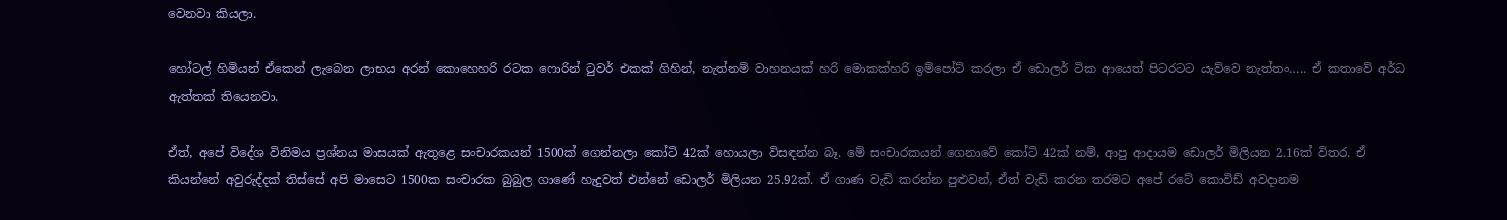වෙනවා කියලා.

හෝටල් හිමියන් ඒකෙන් ලැබෙන ලාභය අරන් කොහෙහරි රටක ෆොරින් ටුවර් එකක් ගිහින්, නැත්නම් වාහනයක් හරි මොකක්හරි ඉම්පෝට් කරලා ඒ ඩොලර් ටික ආයෙත් පිටරටට යැව්වෙ නැත්තං….. ඒ කතාවේ අර්ධ ඇත්තක් තියෙනවා.

ඒත්, අපේ විදේශ විනිමය ප්‍රශ්නය මාසයක් ඇතුළෙ සංචාරකයන් 1500ක් ගෙන්නලා කෝටි 42ක් හොයලා විසඳන්න බෑ. මේ සංචාරකයන් ගෙනාවේ කෝටි 42ක් නම්, ආපු ආදායම ඩොලර් මිලියන 2.16ක් විතර. ඒ කියන්නේ අවුරුද්දක් තිස්සේ අපි මාසෙට 1500ක සංචාරක බුබුල ගාණේ හැදුවත් එන්නේ ඩොලර් මිලියන 25.92ක්. ඒ ගාණ වැඩි කරන්න පුළුවන්, ඒත් වැඩි කරන තරමට අපේ රටේ කොවිඩ් අවදානම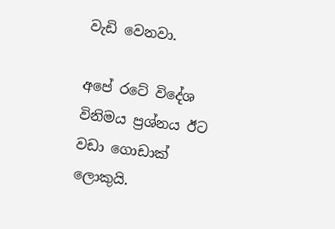වැඩි වෙනවා.

අපේ රටේ විදේශ විනිමය ප්‍රශ්නය ඊට වඩා ගොඩාක් ලොකුයි.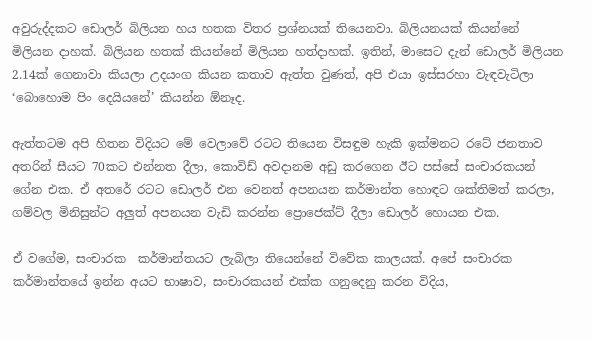අවුරුද්දකට ඩොලර් බිලියන හය හතක විතර ප්‍රශ්නයක් තියෙනවා. බිලියනයක් කියන්නේ මිලියන දාහක්. බිලියන හතක් කියන්නේ මිලියන හත්දාහක්. ඉතින්, මාසෙට දැන් ඩොලර් මිලියන 2.14ක් ගෙනාවා කියලා උදයංග කියන කතාව ඇත්ත වුණත්, අපි එයා ඉස්සරහා වැඳවැටිලා ‘බොහොම පිං දෙයියනේ’ කියන්න ඕනෑද.

ඇත්තටම අපි හිතන විදියට මේ වෙලාවේ රටට තියෙන විසඳුම හැකි ඉක්මනට රටේ ජනතාව අතරින් සීයට 70කට එන්නත දීලා, කොවිඩ් අවදානම අඩු කරගෙන ඊට පස්සේ සංචාරකයන් ගේන එක. ඒ අතරේ රටට ඩොලර් එන වෙනත් අපනයන කර්මාන්ත හොඳට ශක්තිමත් කරලා, ගම්වල මිනිසුන්ට අලුත් අපනයන වැඩි කරන්න ප්‍රොජෙක්ට් දීලා ඩොලර් හොයන එක.

ඒ වගේම, සංචාරක  කර්මාන්තයට ලැබිලා තියෙන්නේ විවේක කාලයක්. අපේ සංචාරක කර්මාන්තයේ ඉන්න අයට භාෂාව, සංචාරකයන් එක්ක ගනුදෙනු කරන විදිය,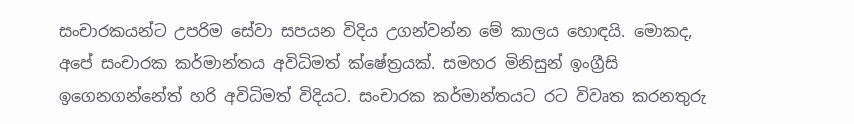සංචාරකයන්ට උපරිම සේවා සපයන විදිය උගන්වන්න මේ කාලය හොඳයි. මොකද, අපේ සංචාරක කර්මාන්තය අවිධිමත් ක්ෂේත්‍රයක්. සමහර මිනිසුන් ඉංග්‍රීසි ඉගෙනගන්නේත් හරි අවිධිමත් විදියට. සංචාරක කර්මාන්තයට රට විවෘත කරනතුරු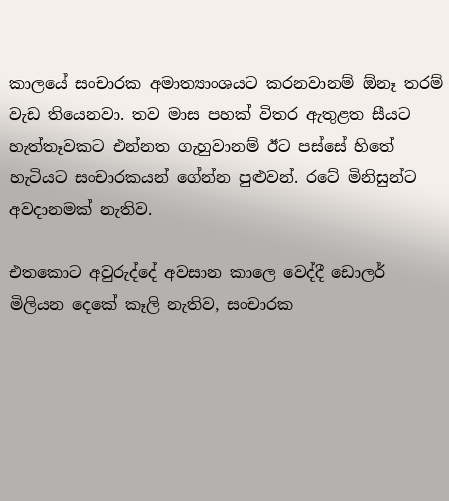කාලයේ සංචාරක අමාත්‍යාංශයට කරනවානම් ඕනෑ තරම් වැඩ තියෙනවා. තව මාස පහක් විතර ඇතුළත සීයට හැත්තෑවකට එන්නත ගැහුවානම් ඊට පස්සේ හිතේ හැටියට සංචාරකයන් ගේන්න පුළුවන්. රටේ මිනිසුන්ට අවදානමක් නැතිව.

එතකොට අවුරුද්දේ අවසාන කාලෙ වෙද්දී ඩොලර් මිලියන දෙකේ කෑලි නැතිව, සංචාරක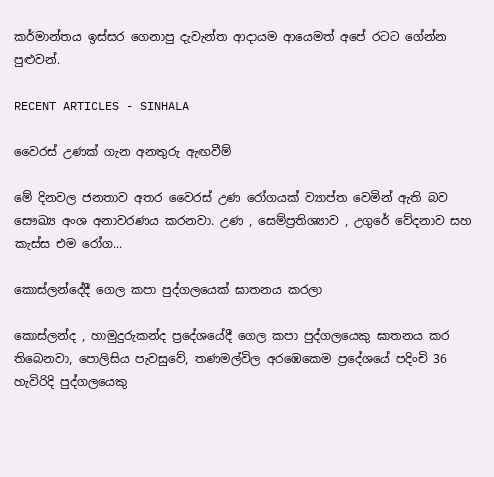කර්මාන්තය ඉස්සර ගෙනාපු දැවැන්ත ආදායම ආයෙමත් අපේ රටට ගේන්න පුළුවන්.

RECENT ARTICLES - SINHALA

වෛරස් උණක් ගැන අනතුරු ඇඟවීම්

මේ දිනවල ජනතාව අතර වෛරස් උණ රෝගයක් ව්‍යාප්ත වෙමින් ඇති බව සෞඛ්‍ය අංශ අනාවරණය කරනවා. උණ , සෙම්ප්‍රතිශ්‍යාව , උගුරේ වේදනාව සහ කැස්ස එම රෝග...

කොස්ලන්දේදී ගෙල කපා පුද්ගලයෙක් ඝාතනය කරලා

කොස්ලන්ද , හාමුදුරුකන්ද ප්‍රදේශයේදී ගෙල කපා පුද්ගලයෙකු ඝාතනය කර තිබෙනවා, පොලිසිය පැවසුවේ, තණමල්විල අරඹෙකෙම ප්‍රදේශයේ පදිංචි 36 හැවිරිදි පුද්ගලයෙකු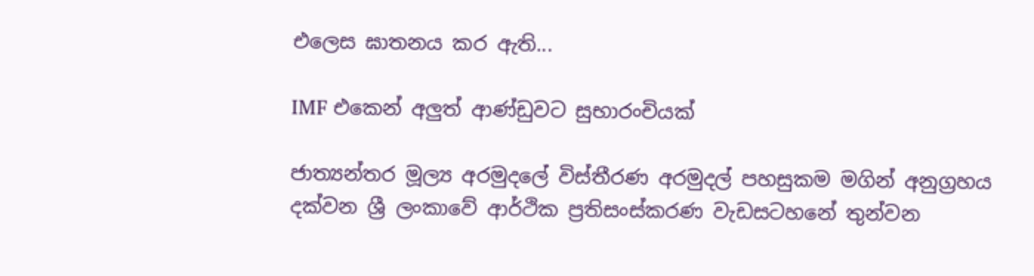එලෙස ඝාතනය කර ඇති...

IMF එකෙන් අලුත් ආණ්ඩුවට සුභාරංචියක්

ජාත්‍යන්තර මූල්‍ය අරමුදලේ විස්තීරණ අරමුදල් පහසුකම මගින් අනුග්‍රහය දක්වන ශ්‍රී ලංකාවේ ආර්ථික ප්‍රතිසංස්කරණ වැඩසටහනේ තුන්වන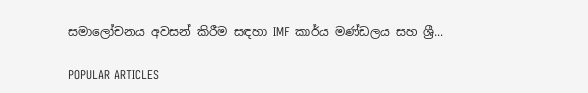සමාලෝචනය අවසන් කිරීම සඳහා IMF කාර්ය මණ්ඩලය සහ ශ්‍රී...

POPULAR ARTICLES